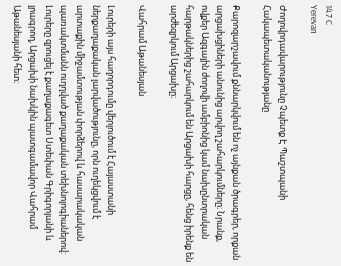14.7 C
Yerevan

Ժողովրդավարությունը Չպետք Է Պաշտպանի Հակապետականությանը

Քարոզարշավում քննարկվում են ոչ այնքան ծրագրեր, որքան արցախցիների անունից արվող շահարկումները։ Նրանք, ովքեր Ազգային ժողովի ամբիոնից կամ նախընտրական հարթակներից շահարկում են Արցախի հարցը, հենց իրենք են արժեզրկում Արցախը։

Վահրամ Աթանեսյան

Լուրերի այս հաղորդումը վերլուծում է Հայաստանի ներքաղաքական լարվածությունը, որն ուղեկցվում է արտաքին միջամտության փորձերով և հասարակական պառակտմանն ուղղված քաղաքական տեխնոլոգիաներով: Լուրերը զրուցել է քաղաքագետ Ստեփան Գրիգորյանի և լրագրող, Արցախի նախկին պատգամավոր Վահրամ Աթանեսյանի հետ։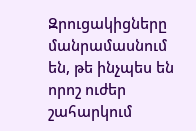Զրուցակիցները մանրամասնում են, թե ինչպես են որոշ ուժեր շահարկում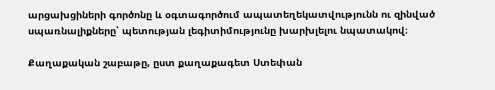արցախցիների գործոնը և օգտագործում ապատեղեկատվությունն ու զինված սպառնալիքները՝ պետության լեգիտիմությունը խարխլելու նպատակով։

Քաղաքական շաբաթը, ըստ քաղաքագետ Ստեփան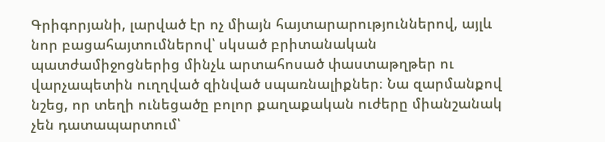Գրիգորյանի, լարված էր ոչ միայն հայտարարություններով, այլև նոր բացահայտումներով՝ սկսած բրիտանական պատժամիջոցներից մինչև արտահոսած փաստաթղթեր ու վարչապետին ուղղված զինված սպառնալիքներ։ Նա զարմանքով նշեց, որ տեղի ունեցածը բոլոր քաղաքական ուժերը միանշանակ չեն դատապարտում՝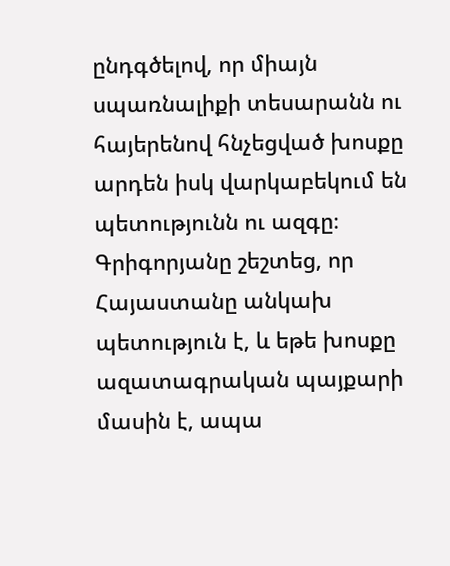ընդգծելով, որ միայն սպառնալիքի տեսարանն ու հայերենով հնչեցված խոսքը արդեն իսկ վարկաբեկում են պետությունն ու ազգը։ Գրիգորյանը շեշտեց, որ Հայաստանը անկախ պետություն է, և եթե խոսքը ազատագրական պայքարի մասին է, ապա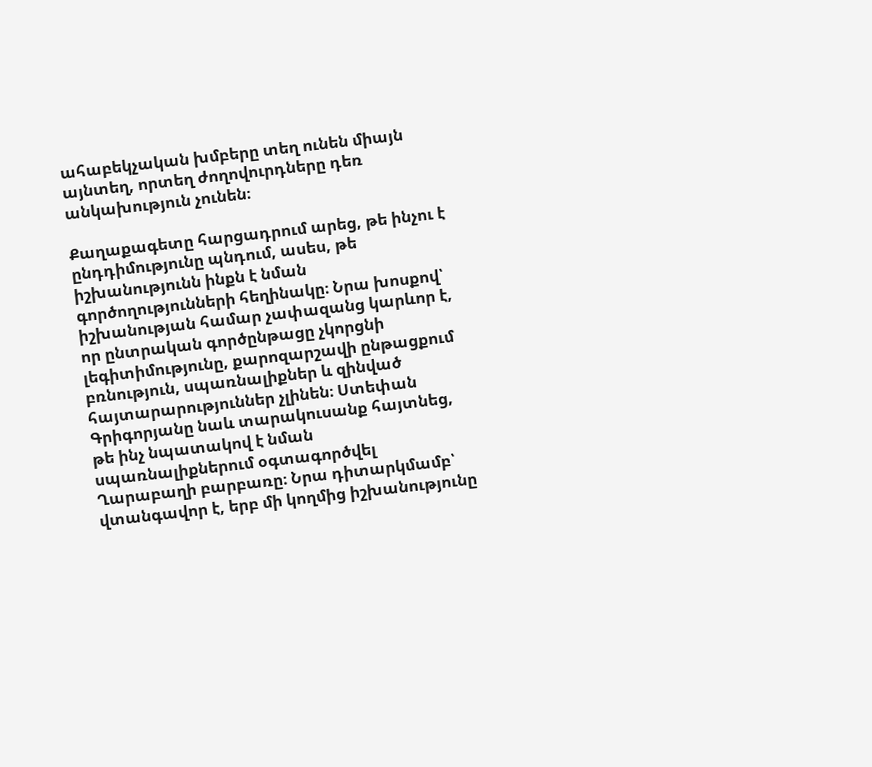ահաբեկչական խմբերը տեղ ունեն միայն այնտեղ, որտեղ ժողովուրդները դեռ անկախություն չունեն։

Քաղաքագետը հարցադրում արեց, թե ինչու է ընդդիմությունը պնդում, ասես, թե իշխանությունն ինքն է նման գործողությունների հեղինակը։ Նրա խոսքով՝ իշխանության համար չափազանց կարևոր է, որ ընտրական գործընթացը չկորցնի լեգիտիմությունը, քարոզարշավի ընթացքում բռնություն, սպառնալիքներ և զինված հայտարարություններ չլինեն։ Ստեփան Գրիգորյանը նաև տարակուսանք հայտնեց, թե ինչ նպատակով է նման սպառնալիքներում օգտագործվել Ղարաբաղի բարբառը։ Նրա դիտարկմամբ՝ վտանգավոր է, երբ մի կողմից իշխանությունը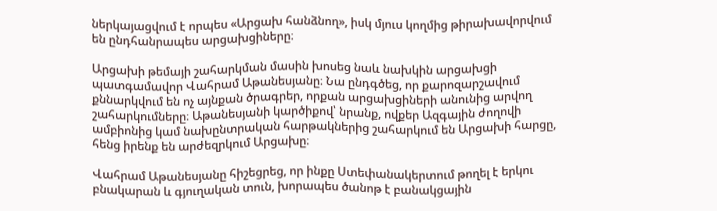ներկայացվում է որպես «Արցախ հանձնող», իսկ մյուս կողմից թիրախավորվում են ընդհանրապես արցախցիները։

Արցախի թեմայի շահարկման մասին խոսեց նաև նախկին արցախցի պատգամավոր Վահրամ Աթանեսյանը։ Նա ընդգծեց, որ քարոզարշավում քննարկվում են ոչ այնքան ծրագրեր, որքան արցախցիների անունից արվող շահարկումները։ Աթանեսյանի կարծիքով՝ նրանք, ովքեր Ազգային ժողովի ամբիոնից կամ նախընտրական հարթակներից շահարկում են Արցախի հարցը, հենց իրենք են արժեզրկում Արցախը։

Վահրամ Աթանեսյանը հիշեցրեց, որ ինքը Ստեփանակերտում թողել է երկու բնակարան և գյուղական տուն, խորապես ծանոթ է բանակցային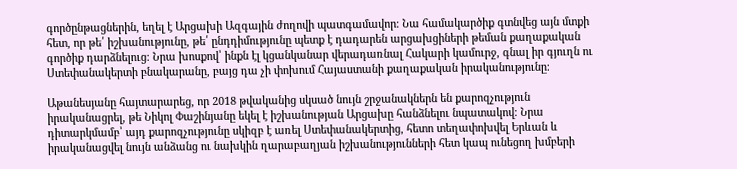գործընթացներին, եղել է Արցախի Ազգային ժողովի պատգամավոր։ Նա համակարծիք գտնվեց այն մտքի հետ, որ թե՛ իշխանությունը, թե՛ ընդդիմությունը պետք է դադարեն արցախցիների թեման քաղաքական գործիք դարձնելուց։ Նրա խոսքով՝ ինքն էլ կցանկանար վերադառնալ Հակարի կամուրջ, գնալ իր գյուղն ու Ստեփանակերտի բնակարանը, բայց դա չի փոխում Հայաստանի քաղաքական իրականությունը։

Աթանեսյանը հայտարարեց, որ 2018 թվականից սկսած նույն շրջանակներն են քարոզչություն իրականացրել, թե Նիկոլ Փաշինյանը եկել է իշխանության Արցախը հանձնելու նպատակով։ Նրա դիտարկմամբ՝ այդ քարոզչությունը սկիզբ է առել Ստեփանակերտից, հետո տեղափոխվել Երևան և իրականացվել նույն անձանց ու նախկին ղարաբաղյան իշխանությունների հետ կապ ունեցող խմբերի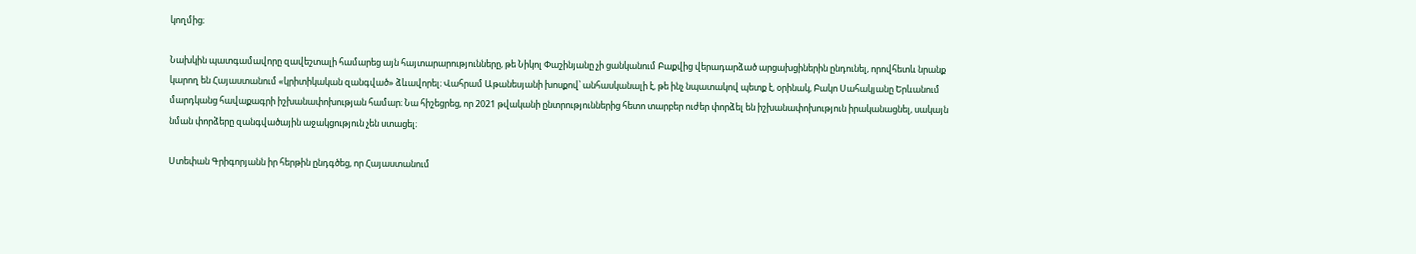կողմից։

Նախկին պատգամավորը զավեշտալի համարեց այն հայտարարությունները, թե Նիկոլ Փաշինյանը չի ցանկանում Բաքվից վերադարձած արցախցիներին ընդունել, որովհետև նրանք կարող են Հայաստանում «կրիտիկական զանգված» ձևավորել։ Վահրամ Աթանեսյանի խոսքով՝ անհասկանալի է, թե ինչ նպատակով պետք է, օրինակ, Բակո Սահակյանը Երևանում մարդկանց հավաքագրի իշխանափոխության համար։ Նա հիշեցրեց, որ 2021 թվականի ընտրություններից հետո տարբեր ուժեր փորձել են իշխանափոխություն իրականացնել, սակայն նման փորձերը զանգվածային աջակցություն չեն ստացել։

Ստեփան Գրիգորյանն իր հերթին ընդգծեց, որ Հայաստանում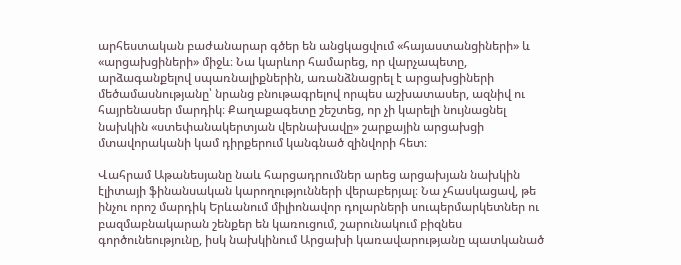արհեստական բաժանարար գծեր են անցկացվում «հայաստանցիների» և «արցախցիների» միջև։ Նա կարևոր համարեց, որ վարչապետը, արձագանքելով սպառնալիքներին, առանձնացրել է արցախցիների մեծամասնությանը՝ նրանց բնութագրելով որպես աշխատասեր, ազնիվ ու հայրենասեր մարդիկ։ Քաղաքագետը շեշտեց, որ չի կարելի նույնացնել նախկին «ստեփանակերտյան վերնախավը» շարքային արցախցի մտավորականի կամ դիրքերում կանգնած զինվորի հետ։

Վահրամ Աթանեսյանը նաև հարցադրումներ արեց արցախյան նախկին էլիտայի ֆինանսական կարողությունների վերաբերյալ։ Նա չհասկացավ, թե ինչու որոշ մարդիկ Երևանում միլիոնավոր դոլարների սուպերմարկետներ ու բազմաբնակարան շենքեր են կառուցում, շարունակում բիզնես գործունեությունը, իսկ նախկինում Արցախի կառավարությանը պատկանած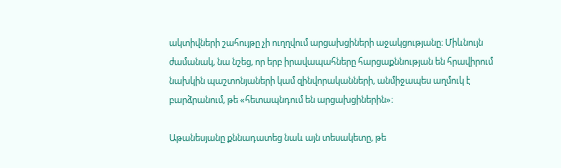ակտիվների շահույթը չի ուղղվում արցախցիների աջակցությանը։ Միևնույն ժամանակ, նա նշեց, որ երբ իրավապահները հարցաքննության են հրավիրում նախկին պաշտոնյաների կամ զինվորականների, անմիջապես աղմուկ է բարձրանում, թե «հետապնդում են արցախցիներին»։

Աթանեսյանը քննադատեց նաև այն տեսակետը, թե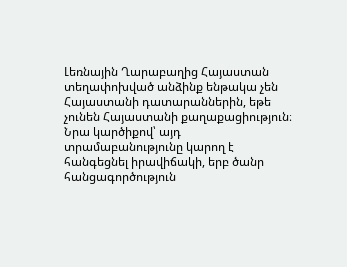Լեռնային Ղարաբաղից Հայաստան տեղափոխված անձինք ենթակա չեն Հայաստանի դատարաններին, եթե չունեն Հայաստանի քաղաքացիություն։ Նրա կարծիքով՝ այդ տրամաբանությունը կարող է հանգեցնել իրավիճակի, երբ ծանր հանցագործություն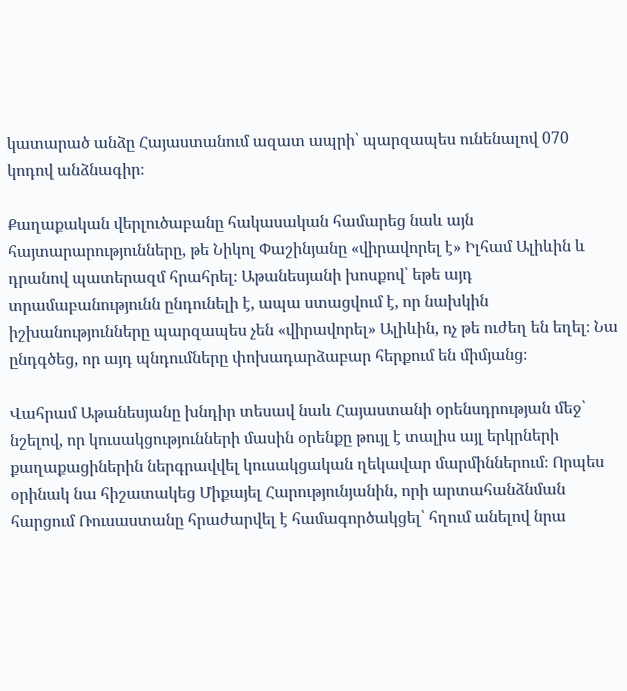կատարած անձը Հայաստանում ազատ ապրի՝ պարզապես ունենալով 070 կոդով անձնագիր։

Քաղաքական վերլուծաբանը հակասական համարեց նաև այն հայտարարությունները, թե Նիկոլ Փաշինյանը «վիրավորել է» Իլհամ Ալիևին և դրանով պատերազմ հրահրել։ Աթանեսյանի խոսքով՝ եթե այդ տրամաբանությունն ընդունելի է, ապա ստացվում է, որ նախկին իշխանությունները պարզապես չեն «վիրավորել» Ալիևին, ոչ թե ուժեղ են եղել։ Նա ընդգծեց, որ այդ պնդումները փոխադարձաբար հերքում են միմյանց։

Վահրամ Աթանեսյանը խնդիր տեսավ նաև Հայաստանի օրենսդրության մեջ՝ նշելով, որ կուսակցությունների մասին օրենքը թույլ է տալիս այլ երկրների քաղաքացիներին ներգրավվել կուսակցական ղեկավար մարմիններում։ Որպես օրինակ նա հիշատակեց Միքայել Հարությունյանին, որի արտահանձնման հարցում Ռուսաստանը հրաժարվել է համագործակցել՝ հղում անելով նրա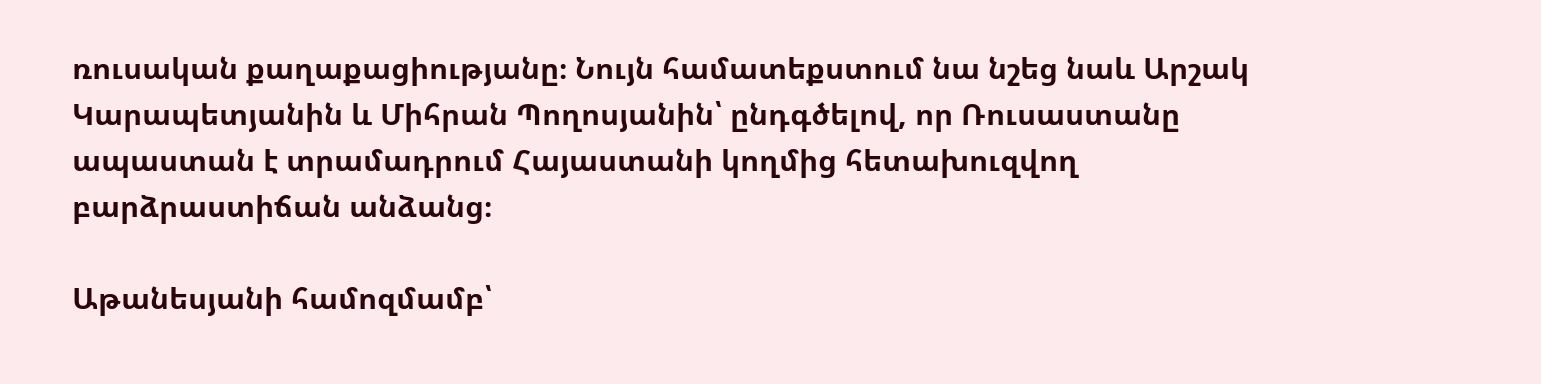ռուսական քաղաքացիությանը։ Նույն համատեքստում նա նշեց նաև Արշակ Կարապետյանին և Միհրան Պողոսյանին՝ ընդգծելով, որ Ռուսաստանը ապաստան է տրամադրում Հայաստանի կողմից հետախուզվող բարձրաստիճան անձանց։

Աթանեսյանի համոզմամբ՝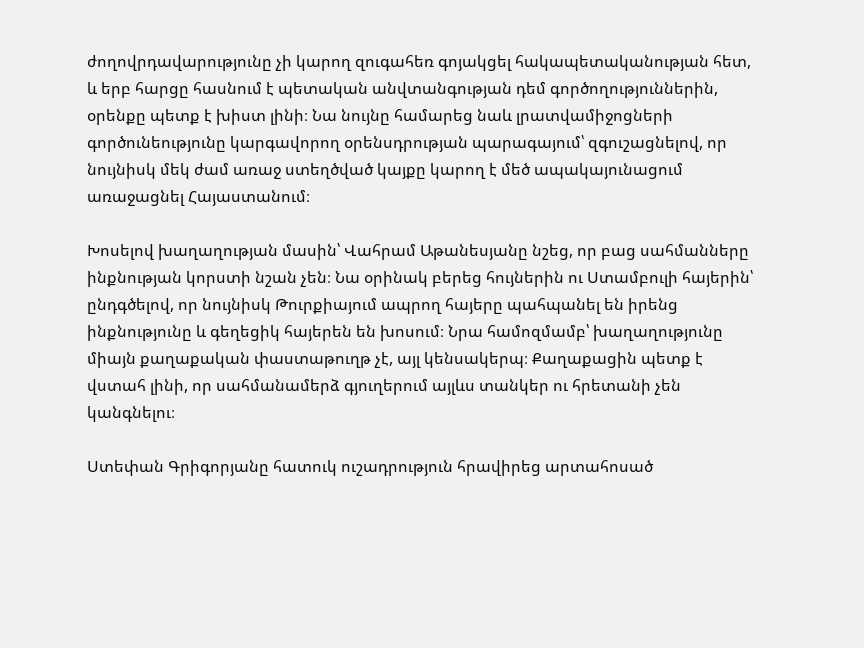ժողովրդավարությունը չի կարող զուգահեռ գոյակցել հակապետականության հետ, և երբ հարցը հասնում է պետական անվտանգության դեմ գործողություններին, օրենքը պետք է խիստ լինի։ Նա նույնը համարեց նաև լրատվամիջոցների գործունեությունը կարգավորող օրենսդրության պարագայում՝ զգուշացնելով, որ նույնիսկ մեկ ժամ առաջ ստեղծված կայքը կարող է մեծ ապակայունացում առաջացնել Հայաստանում։

Խոսելով խաղաղության մասին՝ Վահրամ Աթանեսյանը նշեց, որ բաց սահմանները ինքնության կորստի նշան չեն։ Նա օրինակ բերեց հույներին ու Ստամբուլի հայերին՝ ընդգծելով, որ նույնիսկ Թուրքիայում ապրող հայերը պահպանել են իրենց ինքնությունը և գեղեցիկ հայերեն են խոսում։ Նրա համոզմամբ՝ խաղաղությունը միայն քաղաքական փաստաթուղթ չէ, այլ կենսակերպ։ Քաղաքացին պետք է վստահ լինի, որ սահմանամերձ գյուղերում այլևս տանկեր ու հրետանի չեն կանգնելու։

Ստեփան Գրիգորյանը հատուկ ուշադրություն հրավիրեց արտահոսած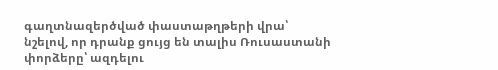գաղտնազերծված փաստաթղթերի վրա՝ նշելով, որ դրանք ցույց են տալիս Ռուսաստանի փորձերը՝ ազդելու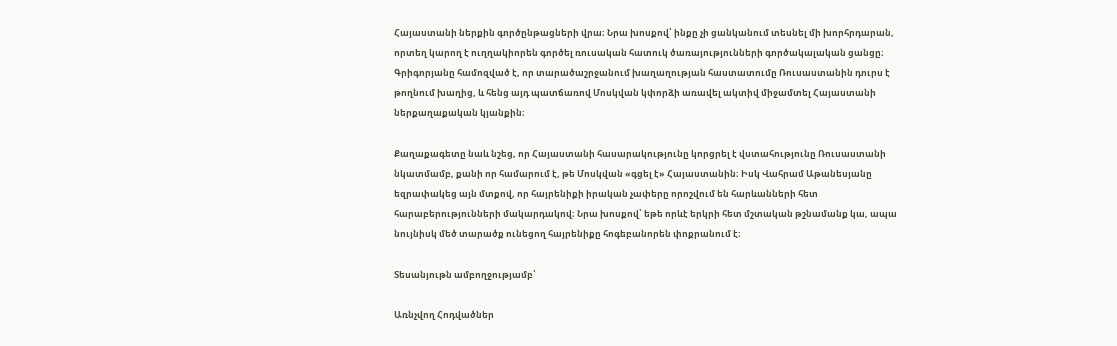Հայաստանի ներքին գործընթացների վրա։ Նրա խոսքով՝ ինքը չի ցանկանում տեսնել մի խորհրդարան, որտեղ կարող է ուղղակիորեն գործել ռուսական հատուկ ծառայությունների գործակալական ցանցը։ Գրիգորյանը համոզված է, որ տարածաշրջանում խաղաղության հաստատումը Ռուսաստանին դուրս է թողնում խաղից, և հենց այդ պատճառով Մոսկվան կփորձի առավել ակտիվ միջամտել Հայաստանի ներքաղաքական կյանքին։

Քաղաքագետը նաև նշեց, որ Հայաստանի հասարակությունը կորցրել է վստահությունը Ռուսաստանի նկատմամբ, քանի որ համարում է, թե Մոսկվան «գցել է» Հայաստանին։ Իսկ Վահրամ Աթանեսյանը եզրափակեց այն մտքով, որ հայրենիքի իրական չափերը որոշվում են հարևանների հետ հարաբերությունների մակարդակով։ Նրա խոսքով՝ եթե որևէ երկրի հետ մշտական թշնամանք կա, ապա նույնիսկ մեծ տարածք ունեցող հայրենիքը հոգեբանորեն փոքրանում է։

Տեսանյութն ամբողջությամբ՝

Առնչվող Հոդվածներ